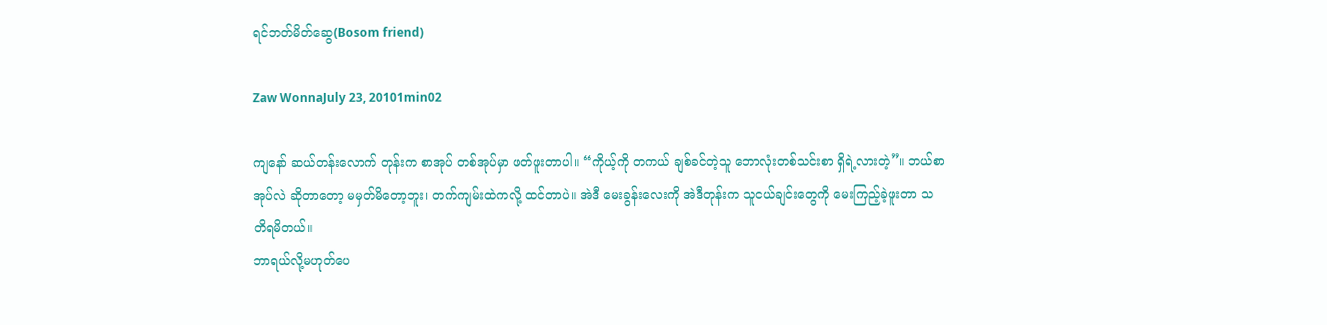ရင်ဘတ်မိတ်ဆွေ(Bosom friend)

Zaw WonnaJuly 23, 20101min02

ကျနော် ဆယ်တန်းလောက် တုန်းက စာအုပ် တစ်အုပ်မှာ ဖတ်ဖူးတာပါ။ “ကိုယ့်ကို တကယ် ချစ်ခင်တဲ့သူ ဘောလုံးတစ်သင်းစာ ရှိရဲ့လားတဲ့”။ ဘယ်စာအုပ်လဲ ဆိုတာတော့ မမှတ်မိတော့ဘူး၊ တက်ကျမ်းထဲကလို့ ထင်တာပဲ။ အဲဒီ မေးခွန်းလေးကို အဲဒီတုန်းက သူငယ်ချင်းတွေကို မေးကြည့်ခဲ့ဖူးတာ သတိရမိတယ်။
ဘာရယ်လို့မဟုတ်ပေ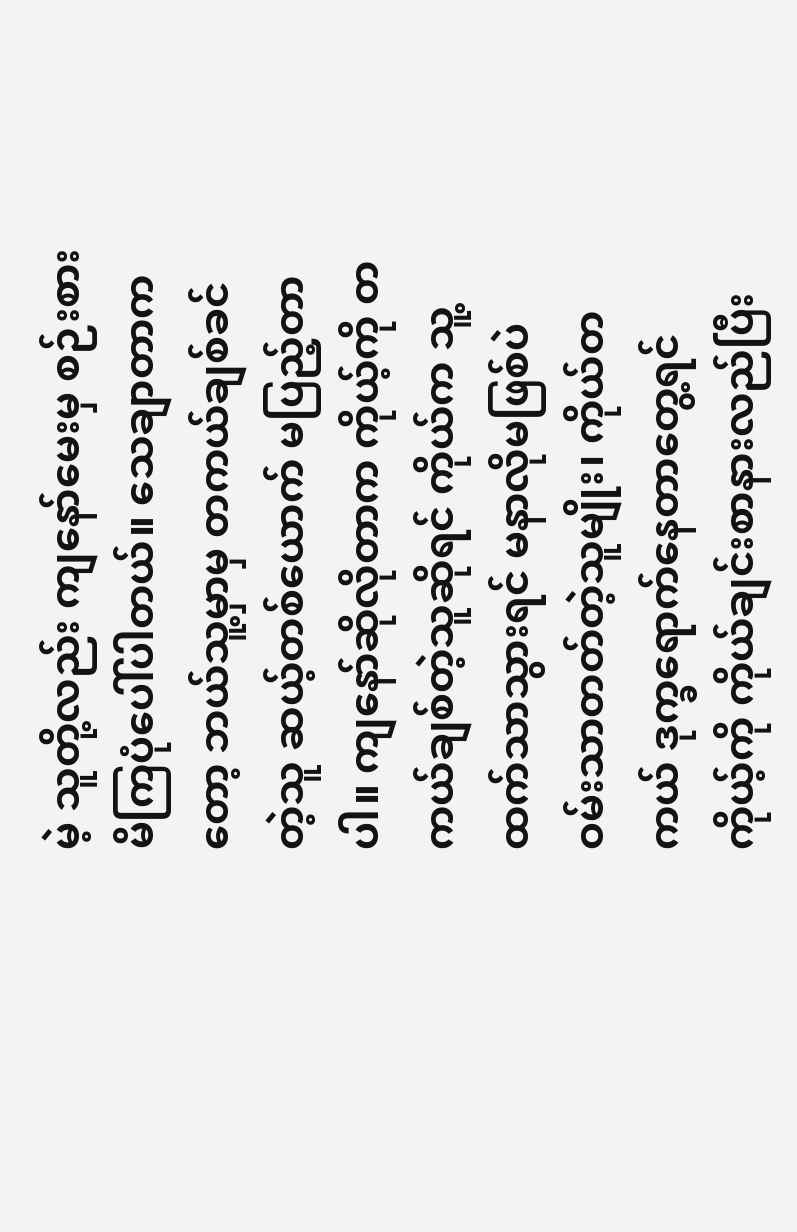မဲ့ သူတို့လည်း ကျနော်မေးမှ စဉ်းစားမိကြပုံပေါ်ပါတယ်။ သေချာတာကတော့ ဘယ်သူ့မှာမှ တကယ်ချစ်ခင်တဲ့သူ ဆယ့်တစ်ယောက် မပြည့်တာပါ။ ကျနော်ဆိုလိုတာက ကိုယ့်ကို တကယ်ချစ်တဲ့သူဆိုရင် ကိုယ်က သူ့ထက်သာသွားရင် မနာလိုမဖြစ်ပဲ ဝမ်းသာတတ်တဲ့သူမျိုး၊ ကိုယ်တကယ် ဒုက္ခရောက်နေတာတွေ့ရင် ကိုယ့်ကို ကိုယ်ချင်းစာနားလည်ပြီး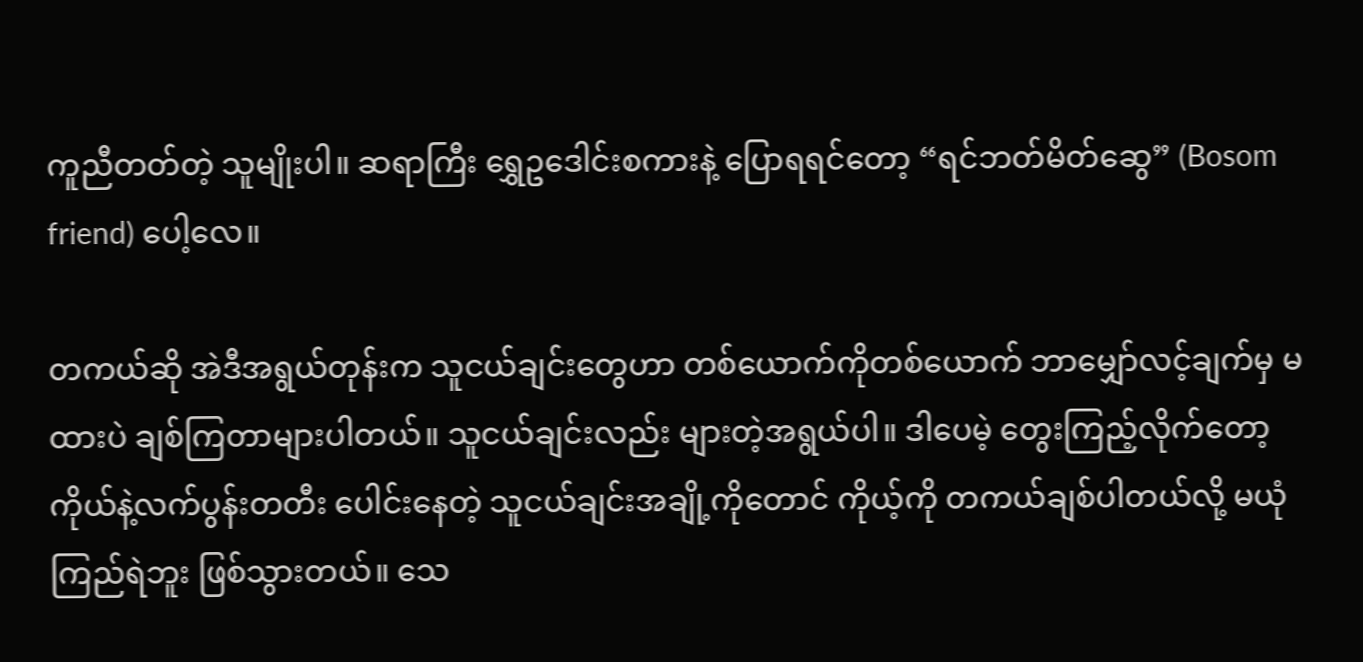ကူညီတတ်တဲ့ သူမျိုးပါ။ ဆရာကြီး ရွှေဥဒေါင်းစကားနဲ့ ပြောရရင်တော့ “ရင်ဘတ်မိတ်ဆွေ” (Bosom friend) ပေါ့လေ။

တကယ်ဆို အဲဒီအရွယ်တုန်းက သူငယ်ချင်းတွေဟာ တစ်ယောက်ကိုတစ်ယောက် ဘာမျှော်လင့်ချက်မှ မထားပဲ ချစ်ကြတာများပါတယ်။ သူငယ်ချင်းလည်း များတဲ့အရွယ်ပါ။ ဒါပေမဲ့ တွေးကြည့်လိုက်တော့ ကိုယ်နဲ့လက်ပွန်းတတီး ပေါင်းနေတဲ့ သူငယ်ချင်းအချို့ကိုတောင် ကိုယ့်ကို တကယ်ချစ်ပါတယ်လို့ မယုံကြည်ရဲဘူး ဖြစ်သွားတယ်။ သေ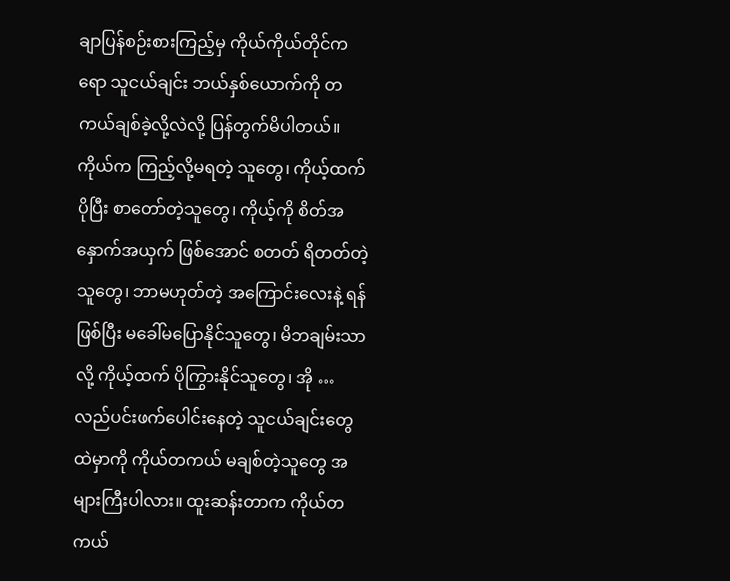ချာပြန်စဉ်းစားကြည့်မှ ကိုယ်ကိုယ်တိုင်ကရော သူငယ်ချင်း ဘယ်နှစ်ယောက်ကို တကယ်ချစ်ခဲ့လို့လဲလို့ ပြန်တွက်မိပါတယ်။ ကိုယ်က ကြည့်လို့မရတဲ့ သူတွေ၊ ကိုယ့်ထက် ပိုပြီး စာတော်တဲ့သူတွေ၊ ကိုယ့်ကို စိတ်အနှောက်အယှက် ဖြစ်အောင် စတတ် ရိတတ်တဲ့သူတွေ၊ ဘာမဟုတ်တဲ့ အကြောင်းလေးနဲ့ ရန်ဖြစ်ပြီး မခေါ်မပြောနိုင်သူတွေ၊ မိဘချမ်းသာလို့ ကိုယ့်ထက် ပိုကြွားနိုင်သူတွေ၊ အို …  လည်ပင်းဖက်ပေါင်းနေတဲ့ သူငယ်ချင်းတွေ ထဲမှာကို ကိုယ်တကယ် မချစ်တဲ့သူတွေ အများကြီးပါလား။ ထူးဆန်းတာက ကိုယ်တကယ်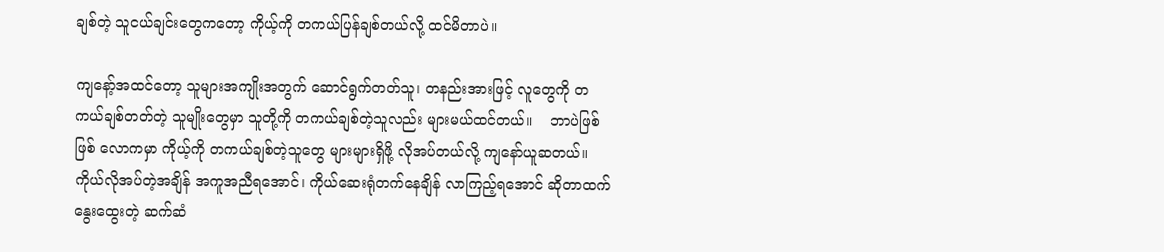ချစ်တဲ့ သူငယ်ချင်းတွေကတော့ ကိုယ့်ကို တကယ်ပြန်ချစ်တယ်လို့ ထင်မိတာပဲ။

ကျနော့်အထင်တော့ သူများအကျိုးအတွက် ဆောင်ရွက်တတ်သူ၊ တနည်းအားဖြင့် လူတွေကို တကယ်ချစ်တတ်တဲ့ သူမျိုးတွေမှာ သူတို့ကို တကယ်ချစ်တဲ့သူလည်း များမယ်ထင်တယ်။    ဘာပဲဖြစ်ဖြစ် လောကမှာ ကိုယ့်ကို တကယ်ချစ်တဲ့သူတွေ များများရှိဖို့ လိုအပ်တယ်လို့ ကျနော်ယူဆတယ်။ ကိုယ်လိုအပ်တဲ့အချိန် အကူအညီရအောင်၊ ကိုယ်ဆေးရုံတက်နေချိန် လာကြည့်ရအောင် ဆိုတာထက် နွေးထွေးတဲ့ ဆက်ဆံ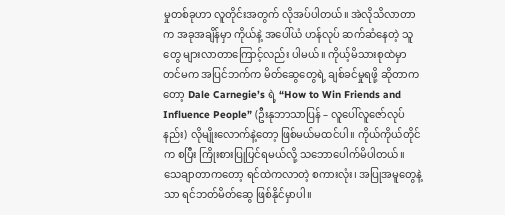မှုတစ်ခုဟာ လူတိုင်းအတွက် လိုအပ်ပါတယ်။ အဲလိုသိလာတာက အခုအချိန်မှာ ကိုယ်နဲ့ အပေါ်ယံ ဟန်လုပ် ဆက်ဆံနေတဲ့ သူတွေ များလာတာကြောင့်လည်း ပါမယ်။ ကိုယ့်မိသားစုထဲမှာတင်မက အပြင်ဘက်က မိတ်ဆွေတွေရဲ့ ချစ်ခင်မှုရဖို့ ဆိုတာကတော့ Dale Carnegie’s ရဲ့ “How to Win Friends and Influence People” (ဦးနုဘာသာပြန် – လူပေါ်လူဇော်လုပ်နည်း) လိုမျိုးလောက်နဲ့တော့ ဖြစ်မယ်မထင်ပါ။ ကိုယ်ကိုယ်တိုင်က စပြီး ကြိုးစားပြုပြင်ရမယ်လို့ သဘောပေါက်မိပါတယ်။ သေချာတာကတော့ ရင်ထဲကလာတဲ့ စကားလုံး၊ အပြုအမူတွေနဲ့သာ ရင်ဘတ်မိတ်ဆွေ ဖြစ်နိုင်မှာပါ။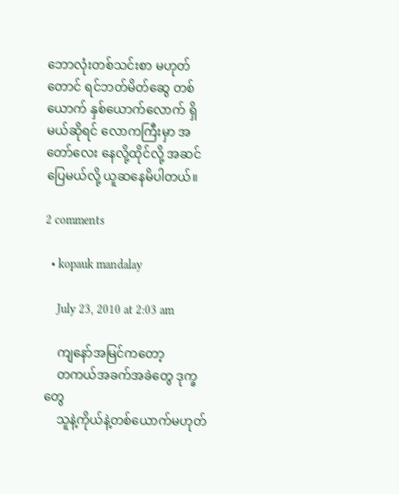ဘောလုံးတစ်သင်းစာ မဟုတ်တောင် ရင်ဘတ်မိတ်ဆွေ တစ်ယောက် နှစ်ယောက်လောက် ရှိမယ်ဆိုရင် လောကကြီးမှာ အတော်လေး နေလို့ထိုင်လို့ အဆင်ပြေမယ်လို့ ယူဆနေမိပါတယ်။

2 comments

  • kopauk mandalay

    July 23, 2010 at 2:03 am

    ကျနော်အမြင်ကတော့
    တကယ်အခက်အခဲတွေ ဒုက္ခတွေ
    သူနဲ့ကိုယ်နဲ့တစ်ယောက်မဟုတ်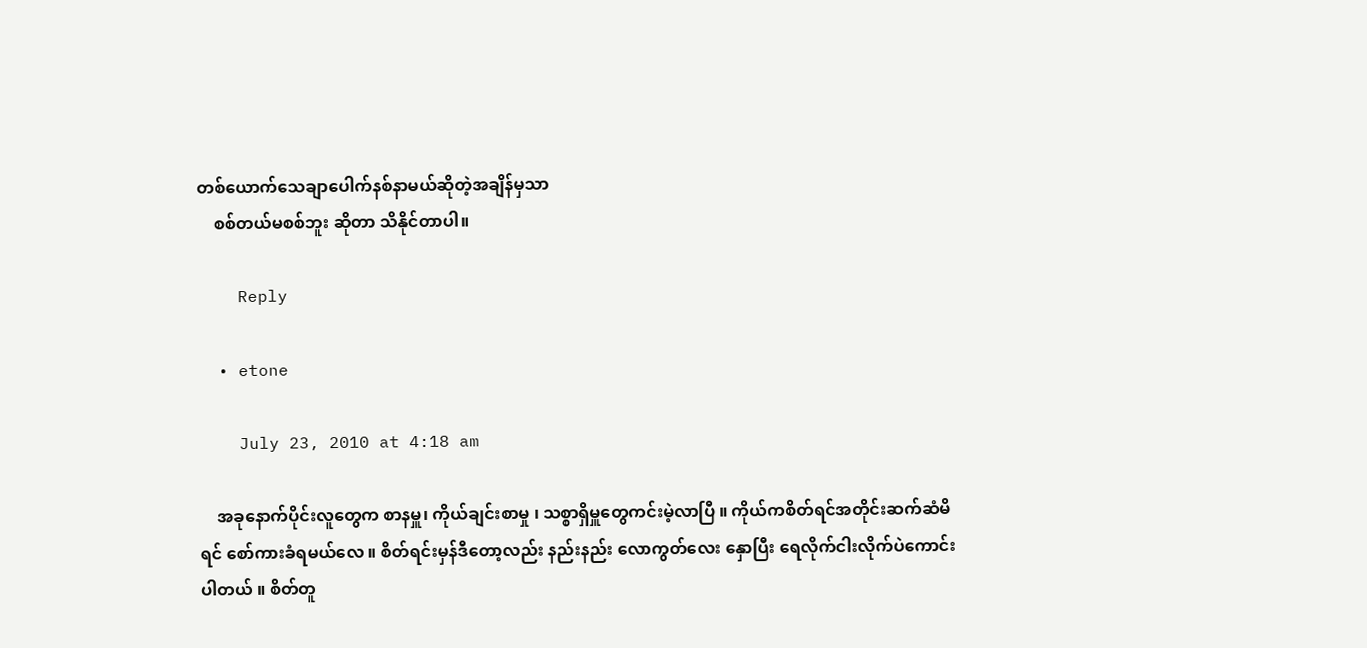တစ်ယောက်သေချာပေါက်နစ်နာမယ်ဆိုတဲ့အချိန်မှသာ
    စစ်တယ်မစစ်ဘူး ဆိုတာ သိနိုင်တာပါ။

    Reply

  • etone

    July 23, 2010 at 4:18 am

    အခုနောက်ပိုင်းလူတွေက စာနမှူ၊ ကိုယ်ချင်းစာမှု ၊ သစ္စာရှိမှူတွေကင်းမဲ့လာပြီ ။ ကိုယ်ကစိတ်ရင်အတိုင်းဆက်ဆံမိရင် စော်ကားခံရမယ်လေ ။ စိတ်ရင်းမှန်ဒီတော့လည်း နည်းနည်း လောကွတ်လေး နှောပြီး ရေလိုက်ငါးလိုက်ပဲကောင်းပါတယ် ။ စိတ်တူ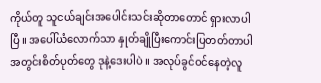ကိုယ်တူ သူငယ်ချင်းအပေါင်းသင်းဆိုတာတောင် ရှားလာပါပြီ ။ အပေါ်ယံလောက်သာ နှုတ်ချိုပြီးကောင်းပြတတ်တာပါ အတွင်းစိတ်ပုတ်တွေ ဒုနဲ့ဒေးပါပဲ ။ အလုပ်ခွင်ဝင်နေတဲ့လူ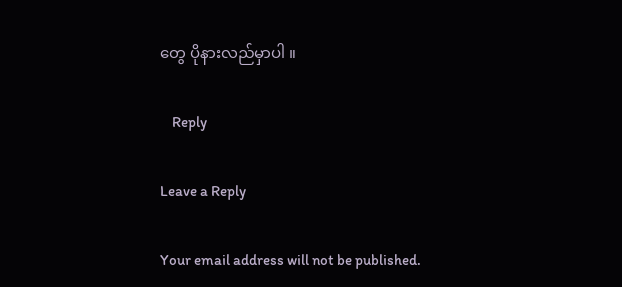တွေ ပိုနားလည်မှာပါ ။

    Reply

Leave a Reply

Your email address will not be published.